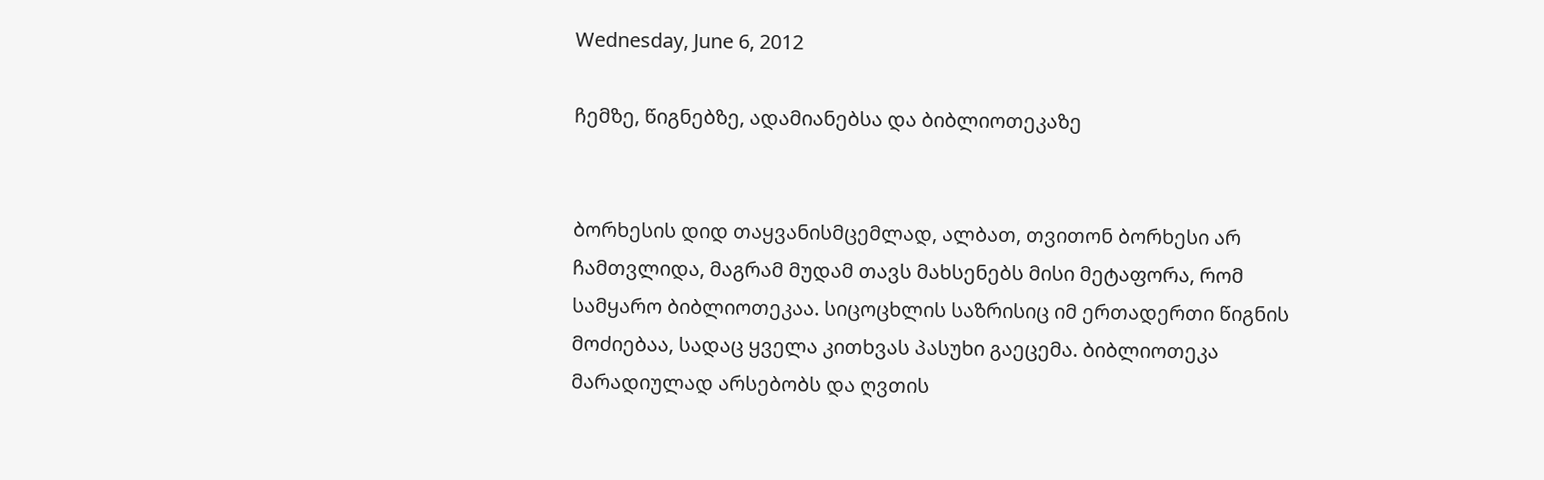Wednesday, June 6, 2012

ჩემზე, წიგნებზე, ადამიანებსა და ბიბლიოთეკაზე


ბორხესის დიდ თაყვანისმცემლად, ალბათ, თვითონ ბორხესი არ ჩამთვლიდა, მაგრამ მუდამ თავს მახსენებს მისი მეტაფორა, რომ სამყარო ბიბლიოთეკაა. სიცოცხლის საზრისიც იმ ერთადერთი წიგნის მოძიებაა, სადაც ყველა კითხვას პასუხი გაეცემა. ბიბლიოთეკა მარადიულად არსებობს და ღვთის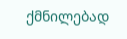ქმნილებად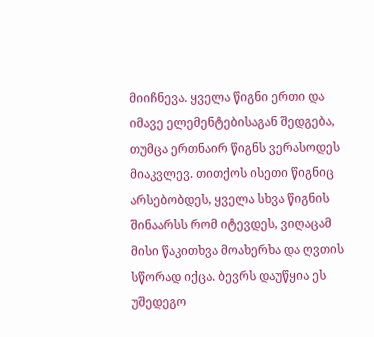მიიჩნევა. ყველა წიგნი ერთი და იმავე ელემენტებისაგან შედგება, თუმცა ერთნაირ წიგნს ვერასოდეს მიაკვლევ. თითქოს ისეთი წიგნიც არსებობდეს, ყველა სხვა წიგნის შინაარსს რომ იტევდეს, ვიღაცამ მისი წაკითხვა მოახერხა და ღვთის სწორად იქცა. ბევრს დაუწყია ეს უშედეგო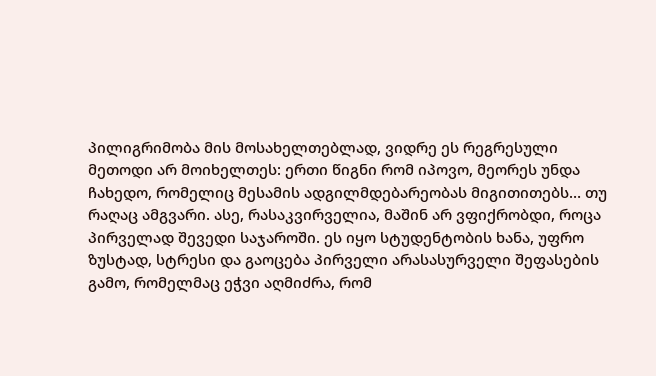პილიგრიმობა მის მოსახელთებლად, ვიდრე ეს რეგრესული მეთოდი არ მოიხელთეს: ერთი წიგნი რომ იპოვო, მეორეს უნდა ჩახედო, რომელიც მესამის ადგილმდებარეობას მიგითითებს… თუ რაღაც ამგვარი. ასე, რასაკვირველია, მაშინ არ ვფიქრობდი, როცა პირველად შევედი საჯაროში. ეს იყო სტუდენტობის ხანა, უფრო ზუსტად, სტრესი და გაოცება პირველი არასასურველი შეფასების გამო, რომელმაც ეჭვი აღმიძრა, რომ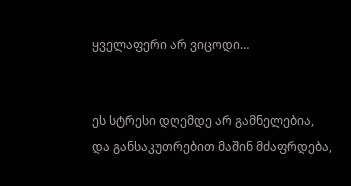ყველაფერი არ ვიცოდი…


ეს სტრესი დღემდე არ გამნელებია, და განსაკუთრებით მაშინ მძაფრდება,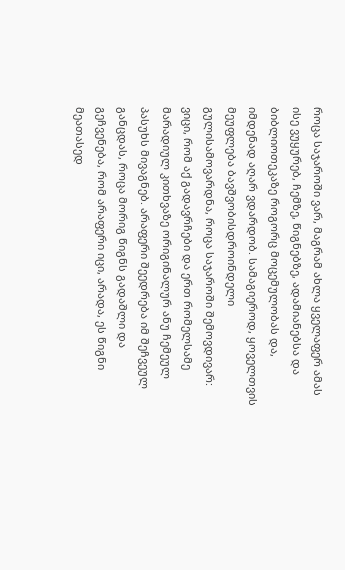როცა საჯაროში ვარ, მაგრამ ახლა ყველაფერ ამას ისე ვუყურებ, ჩემზე, წიგნებზე, ადამიანებსა და ბიბლიოთეკაზე როგორც მოცემულობას და, იმდენად აღარ ვდარდობ. სამაგიეროდ, ყოველთვის მეუფლება ბავშვობისდროინდელი გულისამოვარდნა, როცა საჯაროში შემოვდივარ: ვიცი, რომ აქ გადავრჩები და ერთ რომელსამე მარადიულ კითხვაზე ორიგინალურ ანუ ჩემეულ პასუხს მივაგნებ. არაფერი შეედრება იმ შეჩვეულ განცდას, როცა მორიგ წიგნს გადაშლი და გეჩვენება, რომ არაფერი იცი, არადა, ეს წიგნი მეათასედ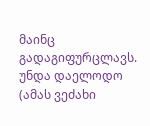მაინც გადაგიფურცლავს. უნდა დაელოდო (ამას ვეძახი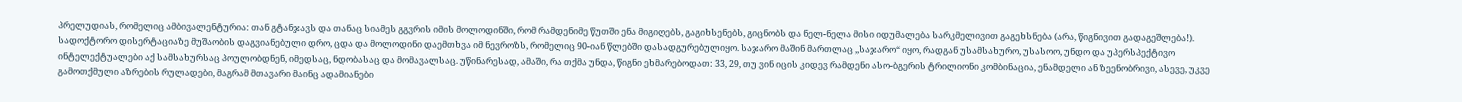პრელუდიას, რომელიც ამბივალენტურია: თან გტანჯავს და თანაც სიამეს გგვრის იმის მოლოდინში, რომ რამდენიმე წუთში ენა მიგიღებს, გაგიხსენებს, გიცნობს და ნელ-ნელა მისი იდუმალება სარკმელივით გაგეხსნება (არა, წიგნივით გადაგეშლება!). სადოქტორო დისერტაციაზე მუშაობის დაგვიანებული დრო, ცდა და მოლოდინი დაემთხვა იმ ნევროზს, რომელიც 90-იან წლებში დასადგურებულიყო. საჯარო მაშინ მართლაც ,,საჯარო“ იყო, რადგან უსამსახურო, უსასოო, უნდო და უპერსპექტივო ინტელექტუალები აქ სამსახურსაც პოულობდნენ, იმედსაც, ნდობასაც და მომავალსაც. უწინარესად, ამაში, რა თქმა უნდა, წიგნი ეხმარებოდათ: 33, 29, თუ ვინ იცის კიდევ რამდენი ასო-ბგერის ტრილიონი კომბინაცია, ენამდელი ან ზეენობრივი, ასევე, უკვე გამოთქმული აზრების რულადები, მაგრამ მთავარი მაინც ადამიანები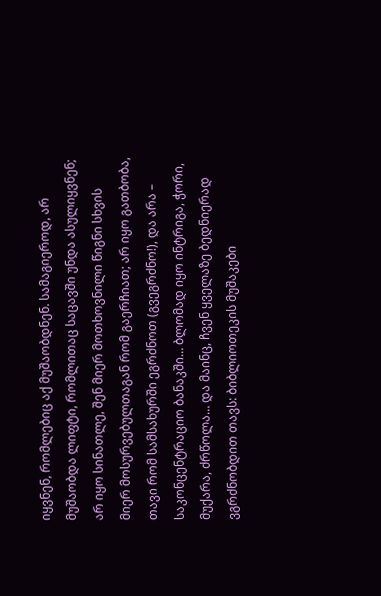იყვნენ, რომლებიც აქ მუშაობდნენ. სამაგიეროდ, არ მუშაობდა ლიფტი, რომლითაც საცავში უნდა ასულიყვნენ; არ იყო სინათლე, შენ მიერ მოთხოვნილი წიგნი სხვის მიერ მოსურვებულთაგან რომ გაერჩიათ; არ იყო გათბობა, თავი რომ სამსახურში ეგრძნოთ (გვეგრძნო!), და არა – საკონცენტრაციო ბანაკში… ბლომად იყო ინტრიგა, ჭორი, მუქარა, ძრწოლა… და მაინც, ჩვენ ყველაზე ბედნიერად ვგრძნობდით თავს: ბიბლიოთეკის მუშაკები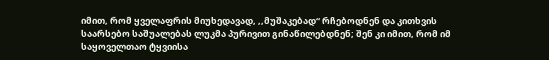იმით, რომ ყველაფრის მიუხედავად, ,,მუშაკებად“ რჩებოდნენ და კითხვის საარსებო საშუალებას ლუკმა პურივით გინაწილებდნენ; შენ კი იმით, რომ იმ საყოველთაო ტყვიისა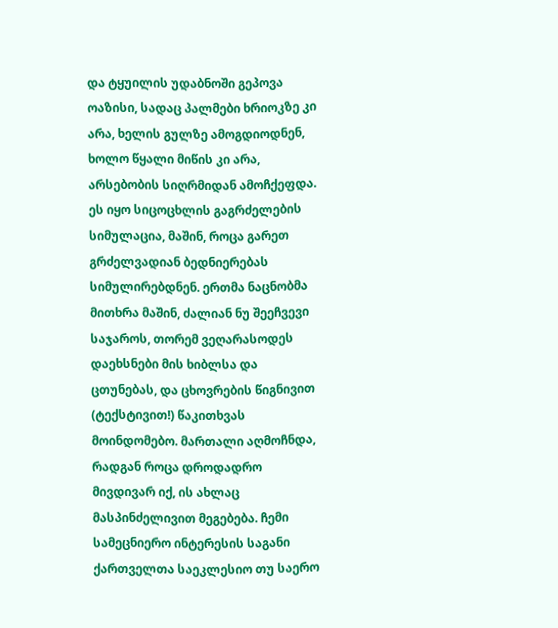და ტყუილის უდაბნოში გეპოვა ოაზისი, სადაც პალმები ხრიოკზე კი არა, ხელის გულზე ამოგდიოდნენ, ხოლო წყალი მიწის კი არა, არსებობის სიღრმიდან ამოჩქეფდა. ეს იყო სიცოცხლის გაგრძელების სიმულაცია, მაშინ, როცა გარეთ გრძელვადიან ბედნიერებას სიმულირებდნენ. ერთმა ნაცნობმა მითხრა მაშინ, ძალიან ნუ შეეჩვევი საჯაროს, თორემ ვეღარასოდეს დაეხსნები მის ხიბლსა და ცთუნებას, და ცხოვრების წიგნივით (ტექსტივით!) წაკითხვას მოინდომებო. მართალი აღმოჩნდა, რადგან როცა დროდადრო მივდივარ იქ, ის ახლაც მასპინძელივით მეგებება. ჩემი სამეცნიერო ინტერესის საგანი ქართველთა საეკლესიო თუ საერო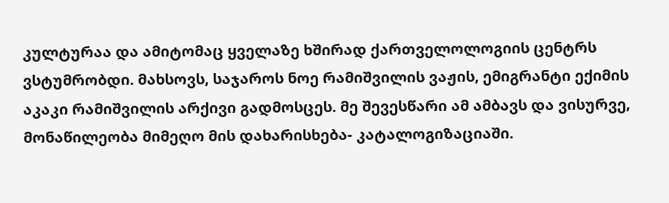კულტურაა და ამიტომაც ყველაზე ხშირად ქართველოლოგიის ცენტრს ვსტუმრობდი. მახსოვს, საჯაროს ნოე რამიშვილის ვაჟის, ემიგრანტი ექიმის აკაკი რამიშვილის არქივი გადმოსცეს. მე შევესწარი ამ ამბავს და ვისურვე, მონაწილეობა მიმეღო მის დახარისხება- კატალოგიზაციაში.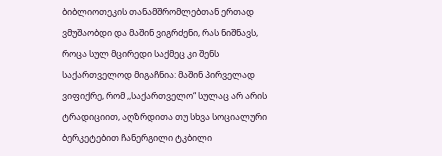ბიბლიოთეკის თანამშრომლებთან ერთად ვმუშაობდი და მაშინ ვიგრძენი, რას ნიშნავს, როცა სულ მცირედი საქმეც კი შენს საქართველოდ მიგაჩნია: მაშინ პირველად ვიფიქრე, რომ ,,საქართველო“ სულაც არ არის ტრადიციით, აღზრდითა თუ სხვა სოციალური ბერკეტებით ჩანერგილი ტკბილი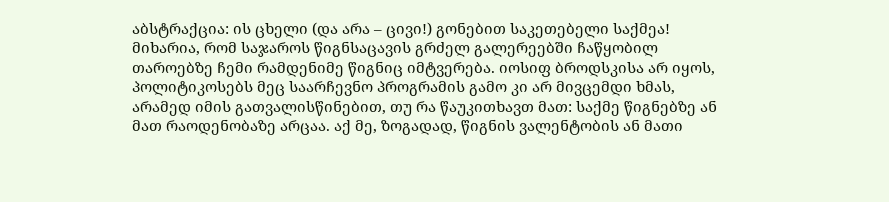აბსტრაქცია: ის ცხელი (და არა – ცივი!) გონებით საკეთებელი საქმეა! მიხარია, რომ საჯაროს წიგნსაცავის გრძელ გალერეებში ჩაწყობილ თაროებზე ჩემი რამდენიმე წიგნიც იმტვერება. იოსიფ ბროდსკისა არ იყოს, პოლიტიკოსებს მეც საარჩევნო პროგრამის გამო კი არ მივცემდი ხმას, არამედ იმის გათვალისწინებით, თუ რა წაუკითხავთ მათ: საქმე წიგნებზე ან მათ რაოდენობაზე არცაა. აქ მე, ზოგადად, წიგნის ვალენტობის ან მათი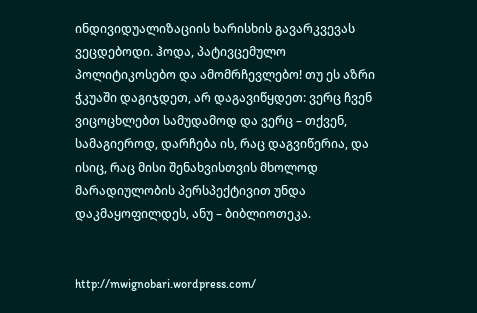ინდივიდუალიზაციის ხარისხის გავარკვევას ვეცდებოდი. ჰოდა, პატივცემულო პოლიტიკოსებო და ამომრჩევლებო! თუ ეს აზრი ჭკუაში დაგიჯდეთ, არ დაგავიწყდეთ: ვერც ჩვენ ვიცოცხლებთ სამუდამოდ და ვერც – თქვენ, სამაგიეროდ, დარჩება ის, რაც დაგვიწერია, და ისიც, რაც მისი შენახვისთვის მხოლოდ მარადიულობის პერსპექტივით უნდა დაკმაყოფილდეს, ანუ – ბიბლიოთეკა.


http://mwignobari.wordpress.com/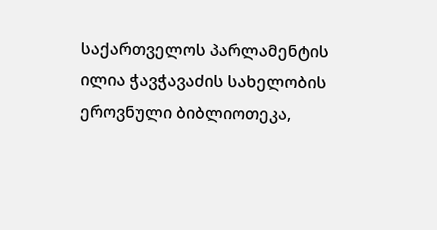საქართველოს პარლამენტის ილია ჭავჭავაძის სახელობის ეროვნული ბიბლიოთეკა,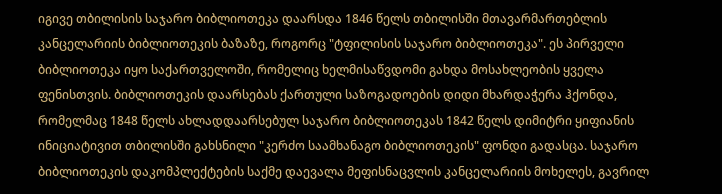იგივე თბილისის საჯარო ბიბლიოთეკა დაარსდა 1846 წელს თბილისში მთავარმართებლის კანცელარიის ბიბლიოთეკის ბაზაზე, როგორც "ტფილისის საჯარო ბიბლიოთეკა". ეს პირველი ბიბლიოთეკა იყო საქართველოში, რომელიც ხელმისაწვდომი გახდა მოსახლეობის ყველა ფენისთვის. ბიბლიოთეკის დაარსებას ქართული საზოგადოების დიდი მხარდაჭერა ჰქონდა, რომელმაც 1848 წელს ახლადდაარსებულ საჯარო ბიბლიოთეკას 1842 წელს დიმიტრი ყიფიანის ინიციატივით თბილისში გახსნილი "კერძო საამხანაგო ბიბლიოთეკის" ფონდი გადასცა. საჯარო ბიბლიოთეკის დაკომპლექტების საქმე დაევალა მეფისნაცვლის კანცელარიის მოხელეს, გავრილ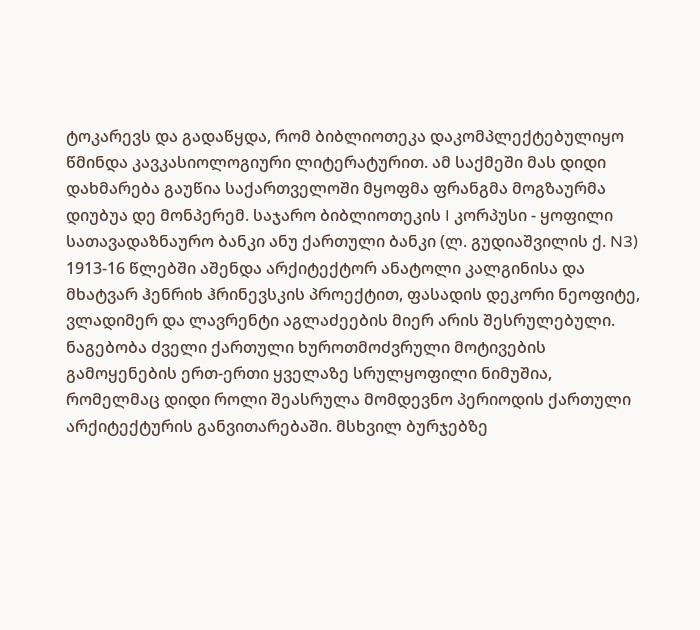ტოკარევს და გადაწყდა, რომ ბიბლიოთეკა დაკომპლექტებულიყო წმინდა კავკასიოლოგიური ლიტერატურით. ამ საქმეში მას დიდი დახმარება გაუწია საქართველოში მყოფმა ფრანგმა მოგზაურმა დიუბუა დე მონპერემ. საჯარო ბიბლიოთეკის I კორპუსი - ყოფილი სათავადაზნაურო ბანკი ანუ ქართული ბანკი (ლ. გუდიაშვილის ქ. N3) 1913-16 წლებში აშენდა არქიტექტორ ანატოლი კალგინისა და მხატვარ ჰენრიხ ჰრინევსკის პროექტით, ფასადის დეკორი ნეოფიტე, ვლადიმერ და ლავრენტი აგლაძეების მიერ არის შესრულებული. ნაგებობა ძველი ქართული ხუროთმოძვრული მოტივების გამოყენების ერთ-ერთი ყველაზე სრულყოფილი ნიმუშია, რომელმაც დიდი როლი შეასრულა მომდევნო პერიოდის ქართული არქიტექტურის განვითარებაში. მსხვილ ბურჯებზე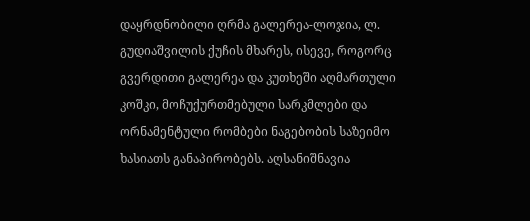დაყრდნობილი ღრმა გალერეა-ლოჯია, ლ. გუდიაშვილის ქუჩის მხარეს, ისევე, როგორც გვერდითი გალერეა და კუთხეში აღმართული კოშკი, მოჩუქურთმებული სარკმლები და ორნამენტული რომბები ნაგებობის საზეიმო ხასიათს განაპირობებს. აღსანიშნავია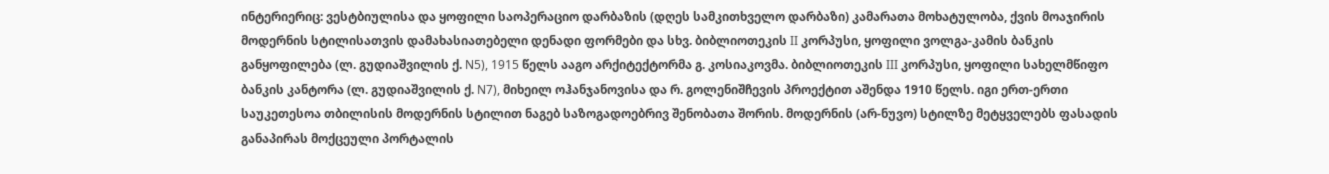ინტერიერიც: ვესტბიულისა და ყოფილი საოპერაციო დარბაზის (დღეს სამკითხველო დარბაზი) კამარათა მოხატულობა, ქვის მოაჯირის მოდერნის სტილისათვის დამახასიათებელი დენადი ფორმები და სხვ. ბიბლიოთეკის II კორპუსი, ყოფილი ვოლგა-კამის ბანკის განყოფილება (ლ. გუდიაშვილის ქ. N5), 1915 წელს ააგო არქიტექტორმა გ. კოსიაკოვმა. ბიბლიოთეკის III კორპუსი, ყოფილი სახელმწიფო ბანკის კანტორა (ლ. გუდიაშვილის ქ. N7), მიხეილ ოჰანჯანოვისა და რ. გოლენიშჩევის პროექტით აშენდა 1910 წელს. იგი ერთ-ერთი საუკეთესოა თბილისის მოდერნის სტილით ნაგებ საზოგადოებრივ შენობათა შორის. მოდერნის (არ-ნუვო) სტილზე მეტყველებს ფასადის განაპირას მოქცეული პორტალის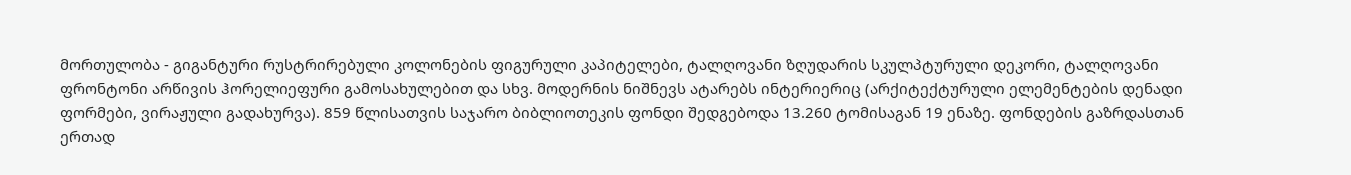მორთულობა - გიგანტური რუსტრირებული კოლონების ფიგურული კაპიტელები, ტალღოვანი ზღუდარის სკულპტურული დეკორი, ტალღოვანი ფრონტონი არწივის ჰორელიეფური გამოსახულებით და სხვ. მოდერნის ნიშნევს ატარებს ინტერიერიც (არქიტექტურული ელემენტების დენადი ფორმები, ვირაჟული გადახურვა). 859 წლისათვის საჯარო ბიბლიოთეკის ფონდი შედგებოდა 13.260 ტომისაგან 19 ენაზე. ფონდების გაზრდასთან ერთად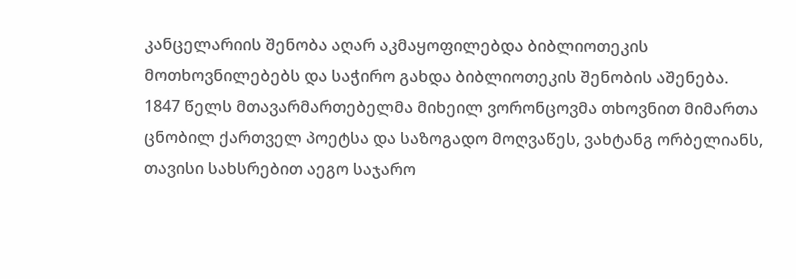კანცელარიის შენობა აღარ აკმაყოფილებდა ბიბლიოთეკის მოთხოვნილებებს და საჭირო გახდა ბიბლიოთეკის შენობის აშენება. 1847 წელს მთავარმართებელმა მიხეილ ვორონცოვმა თხოვნით მიმართა ცნობილ ქართველ პოეტსა და საზოგადო მოღვაწეს, ვახტანგ ორბელიანს, თავისი სახსრებით აეგო საჯარო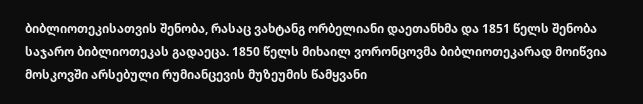ბიბლიოთეკისათვის შენობა, რასაც ვახტანგ ორბელიანი დაეთანხმა და 1851 წელს შენობა საჯარო ბიბლიოთეკას გადაეცა. 1850 წელს მიხაილ ვორონცოვმა ბიბლიოთეკარად მოიწვია მოსკოვში არსებული რუმიანცევის მუზეუმის წამყვანი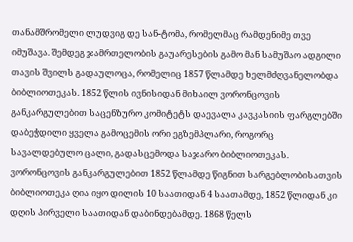თანამშრომელი ლუდვიგ დე სან-ტომა, რომელმაც რამდენიმე თვე იმუშავა. შემდეგ ჯამრთელობის გაუარესების გამო მან სამუშაო ადგილი თავის შვილს გადაულოცა, რომელიც 1857 წლამდე ხელმძღვანელობდა ბიბლიოთეკას. 1852 წლის ივნისიდან მიხაილ ვორონცოვის განკარგულებით საცენზურო კომიტეტს დაევალა კავკასიის ფარგლებში დაბეჭდილი ყველა გამოცემის ორი ეგზემპლარი, როგორც სავალდებულო ცალი, გადასცემოდა საჯარო ბიბლიოთეკას. ვორონცოვის განკარგულებით 1852 წლამდე წიგნით სარგებლობისათვის ბიბლიოთეკა ღია იყო დილის 10 საათიდან 4 საათამდე, 1852 წლიდან კი დღის პირველი საათიდან დაბინდებამდე. 1868 წელს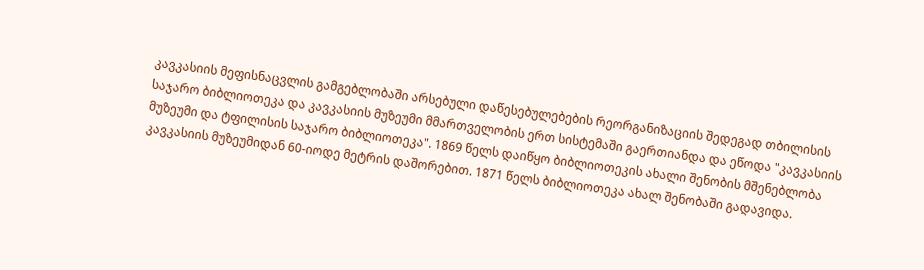კავკასიის მეფისნაცვლის გამგებლობაში არსებული დაწესებულებების რეორგანიზაციის შედეგად თბილისის საჯარო ბიბლიოთეკა და კავკასიის მუზეუმი მმართველობის ერთ სისტემაში გაერთიანდა და ეწოდა "კავკასიის მუზეუმი და ტფილისის საჯარო ბიბლიოთეკა". 1869 წელს დაიწყო ბიბლიოთეკის ახალი შენობის მშენებლობა კავკასიის მუზეუმიდან 60-იოდე მეტრის დაშორებით. 1871 წელს ბიბლიოთეკა ახალ შენობაში გადავიდა.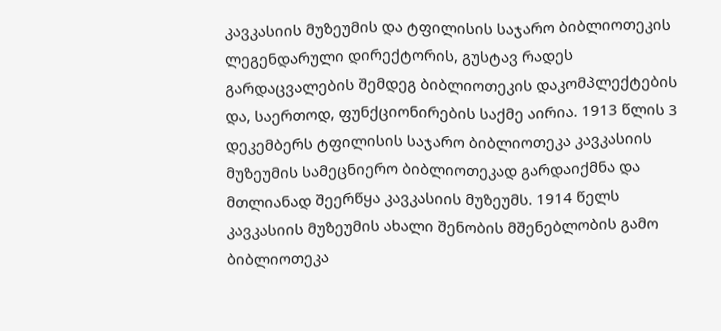კავკასიის მუზეუმის და ტფილისის საჯარო ბიბლიოთეკის ლეგენდარული დირექტორის, გუსტავ რადეს გარდაცვალების შემდეგ ბიბლიოთეკის დაკომპლექტების და, საერთოდ, ფუნქციონირების საქმე აირია. 1913 წლის 3 დეკემბერს ტფილისის საჯარო ბიბლიოთეკა კავკასიის მუზეუმის სამეცნიერო ბიბლიოთეკად გარდაიქმნა და მთლიანად შეერწყა კავკასიის მუზეუმს. 1914 წელს კავკასიის მუზეუმის ახალი შენობის მშენებლობის გამო ბიბლიოთეკა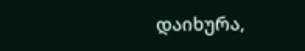დაიხურა,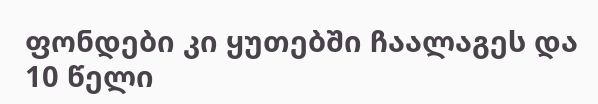ფონდები კი ყუთებში ჩაალაგეს და 10 წელი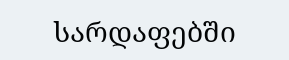სარდაფებში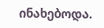ინახებოდა.